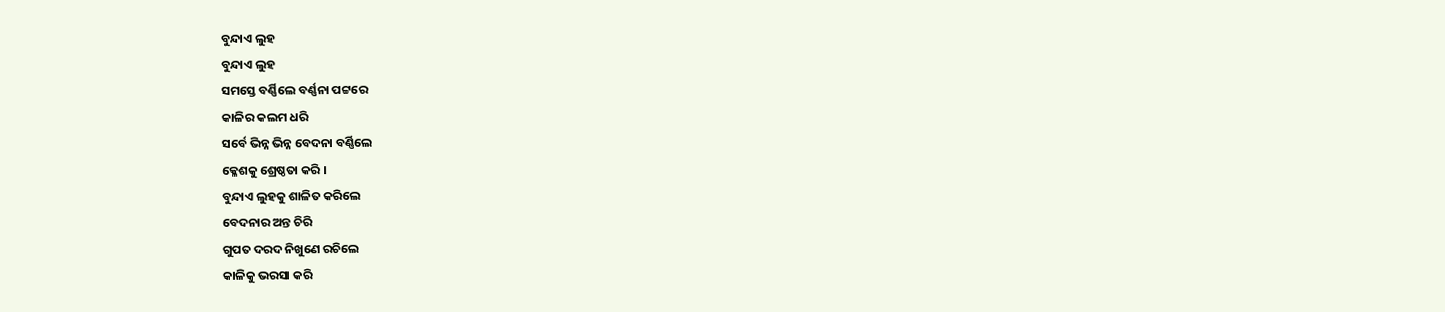ବୁନ୍ଦାଏ ଲୁହ
ବୁନ୍ଦାଏ ଲୁହ
ସମସ୍ତେ ବର୍ଣ୍ଣିଲେ ବର୍ଣ୍ଣନା ପଟ୍ଟରେ
କାଳିର କଲମ ଧରି
ସର୍ବେ ଭିନ୍ନ ଭିନ୍ନ ବେଦନା ବର୍ଣ୍ଣିଲେ
କ୍ଳେଶକୁ ଶ୍ରେଷ୍ଠତା କରି ।
ବୁନ୍ଦାଏ ଲୁହକୁ ଶାଳିତ କରିଲେ
ବେଦନାର ଅନ୍ତ ଚିରି
ଗୁପତ ଦରଦ ନିଖୁଣେ ରଚିଲେ
କାଳିକୁ ଭରସା କରି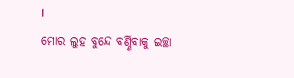।
ମୋର ଲୁହ ବୁନ୍ଦେ ବର୍ଣ୍ଣିବାକୁ ଇଚ୍ଛା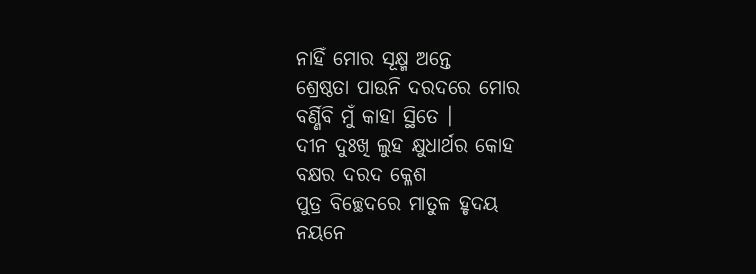ନାହିଁ ମୋର ସୂକ୍ଷ୍ମ ଅନ୍ତେ
ଶ୍ରେଷ୍ଠତା ପାଉନି ଦରଦରେ ମୋର
ବର୍ଣ୍ଣିବି ମୁଁ କାହା ସ୍ଥିତେ ।
ଦୀନ ଦୁଃଖି ଲୁହ କ୍ଷୁଧାର୍ଥର କୋହ
ବକ୍ଷର ଦରଦ କ୍ଳେଶ
ପୁତ୍ର ବିଚ୍ଛେଦରେ ମାତୁଳ ହୃଦୟ
ନୟନେ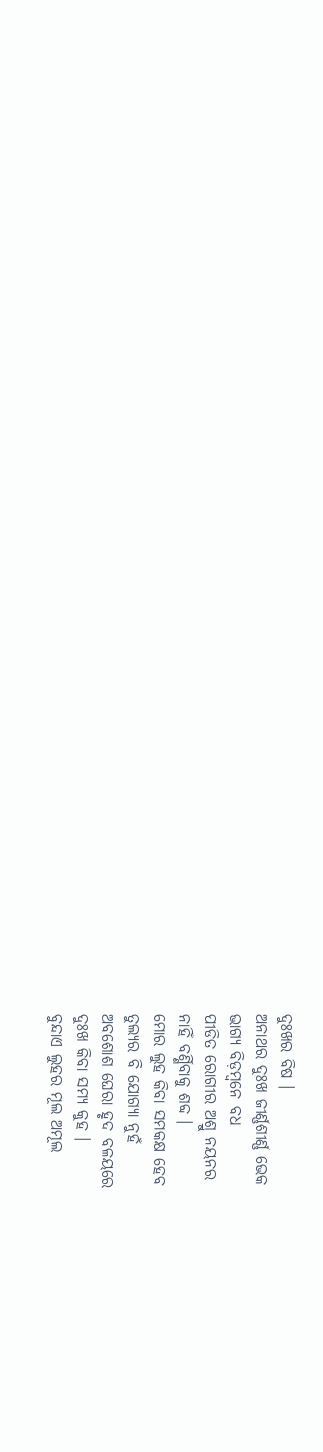ଦୁଃଖର ବିଷ ।
ଅନାଥର ଦୁଃଖ ଜୀର୍ଣ୍ଣଶୀର୍ଣ୍ଣ ଭେକ
ଭାଗ୍ୟ ବିଡ଼ମ୍ବନେ ବଧ
ପୀଡିତ ରୋଗୀର ଅଶ୍ରୁ ନୟନର
ନାହିଁ ବର୍ଣ୍ଣିବାକୁ ଶବ୍ଦ ।
ମୋର ଲୁହ କିବା ସମକକ୍ଷ ହେବ
ତୁଲ୍ୟର ବି ଯୋଗ୍ୟା ନୁହଁ
ଅବଶୋଶ ଘେରା ହୃଦ ବଳୟରେ
ଦୁଃଖ କିବା ସମ୍ୟ କୁହ ।
ବୁନ୍ଦାଏ ଲୁହର ମୂଲ ଅମୂଲ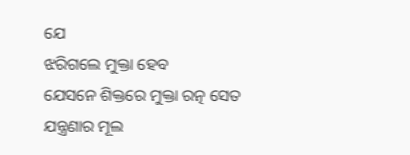ଯେ
ଝରିଗଲେ ମୁକ୍ତା ହେବ
ଯେସନେ ଶିକ୍ତରେ ମୁକ୍ତା ରତ୍ନ ସେତ
ଯନ୍ତ୍ରଣାର ମୂଲ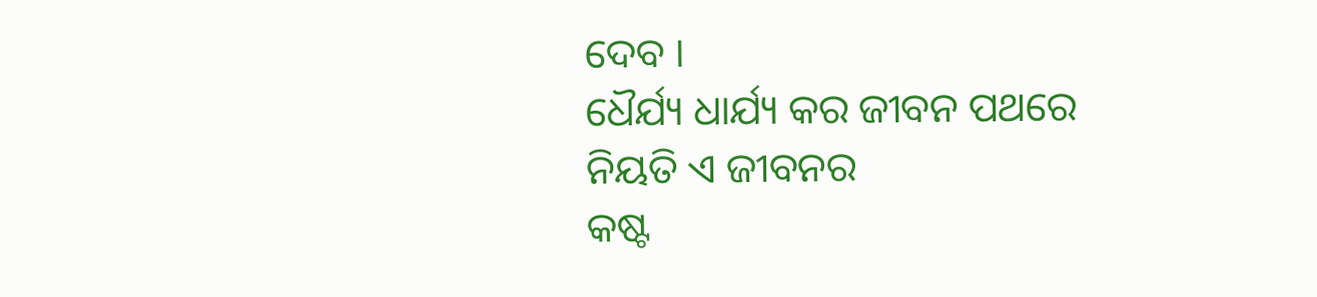ଦେବ ।
ଧୈର୍ଯ୍ୟ ଧାର୍ଯ୍ୟ କର ଜୀବନ ପଥରେ
ନିୟତି ଏ ଜୀବନର
କଷ୍ଟ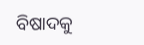ବିଷାଦକୁ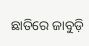ଛାତିରେ ଜାବୁଡ଼ି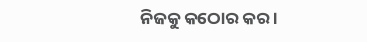ନିଜକୁ କଠୋର କର ।